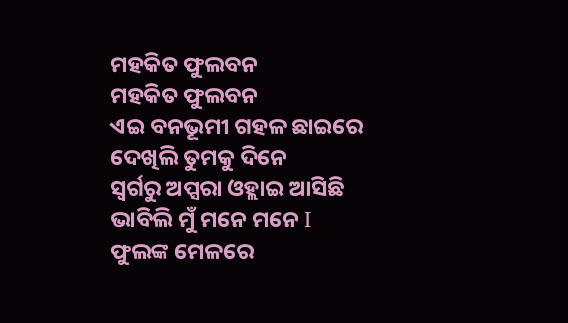ମହକିତ ଫୁଲବନ
ମହକିତ ଫୁଲବନ
ଏଇ ବନଭୂମୀ ଗହଳ ଛାଇରେ
ଦେଖିଲି ତୁମକୁ ଦିନେ
ସ୍ୱର୍ଗରୁ ଅପ୍ସରା ଓହ୍ଲାଇ ଆସିଛି
ଭାବିଲି ମୁଁ ମନେ ମନେ I
ଫୁଲଙ୍କ ମେଳରେ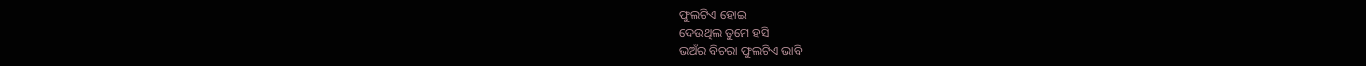ଫୁଲଟିଏ ହୋଇ
ଦେଉଥିଲ ତୁମେ ହସି
ଭଅଁର ବିଚରା ଫୁଲଟିଏ ଭାବି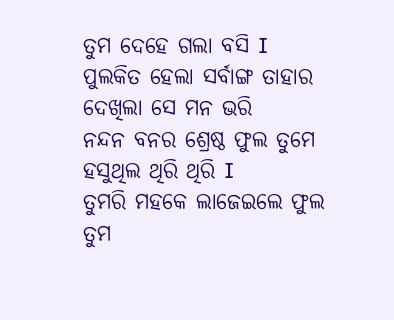ତୁମ ଦେହେ ଗଲା ବସି I
ପୁଲକିତ ହେଲା ସର୍ବାଙ୍ଗ ତାହାର
ଦେଖିଲା ସେ ମନ ଭରି
ନନ୍ଦନ ବନର ଶ୍ରେଷ୍ଠ ଫୁଲ ତୁମେ
ହସୁଥିଲ ଥିରି ଥିରି I
ତୁମରି ମହକେ ଲାଜେଇଲେ ଫୁଲ
ତୁମ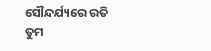ସୌନ୍ଦର୍ଯ୍ୟରେ ରତି
ତୁମ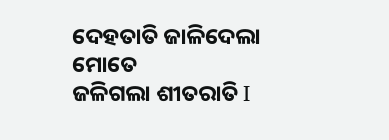ଦେହତାତି ଜାଳିଦେଲା ମୋତେ
ଜଳିଗଲା ଶୀତରାତି I